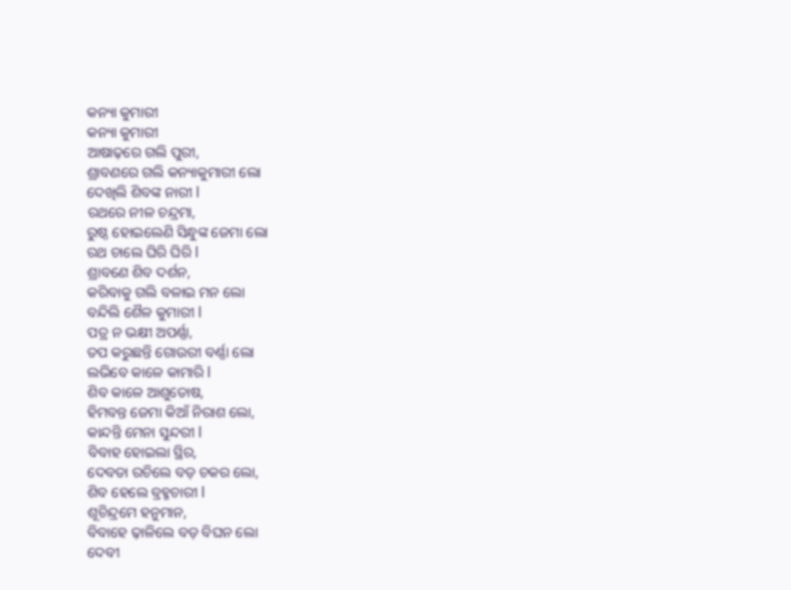କନ୍ୟା କୁମାରୀ
କନ୍ୟା କୁମାରୀ
ଆଷାଢ଼ରେ ଗଲି ପୁରୀ,
ଶ୍ରାବଣରେ ଗଲି କନ୍ୟାକୁମାରୀ ଲୋ
ଦେଖିଲି ଶିବଙ୍କ ନାରୀ l
ରଥରେ ନୀଳ ଚନ୍ଦ୍ରମା,
ରୁଷ୍ଠ ହୋଇଲେଣି ସିନ୍ଧୁଙ୍କ ଜେମା ଲୋ
ରଥ ଚାଲେ ଘିରି ଘିରି l
ଶ୍ରାବଣେ ଶିବ ଦର୍ଶନ,
କରିବାକୁ ଗଲି ବଳାଇ ମନ ଲୋ
ବନ୍ଦିଲି ଶୈଳ କୁମାରୀ l
ପତ୍ର ନ ଭକ୍ଷୀ ଅପର୍ଣ୍ଣା,
ତପ କରୁଛନ୍ତି ଗୋଉରୀ ବର୍ଣ୍ଣା ଲୋ
ଲଭିବେ କାଳେ କାମାରି l
ଶିବ କାଳେ ଆଶୁତୋଷ,
ହିମବନ୍ତ ଜେମା କିଆଁ ନିରାଶ ଲୋ,
କାନ୍ଦନ୍ତି ମେନା ସୁନ୍ଦରୀ l
ବିବାହ ହୋଇଲା ସ୍ଥିର,
ଦେବତା ରଚିଲେ ବଡ଼ ଚକର ଲୋ,
ଶିବ ହେଲେ ବ୍ରହ୍ମଚାରୀ l
ଶୂଚିନ୍ଦ୍ରମେ ହନୁମାନ,
ବିବାହେ ଢ଼ାଳିଲେ ବଡ଼ ବିଘନ ଲୋ
ଦେବୀ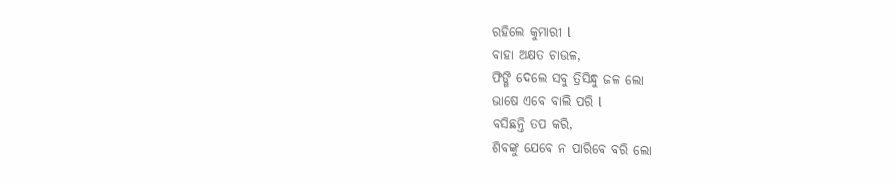ରହିଲେ କୁମାରୀ l
ବାହା ଅକ୍ଷତ ଚାଉଳ,
ଫିଙ୍ଗି ଦେଲେ ସବୁ ତ୍ରିସିନ୍ଧୁ ଜଳ ଲୋ
ଭାଷେ ଏବେ ବାଲି ପରି l
ବସିଛନ୍ତି ତପ କରି,
ଶିବଙ୍କୁ ଯେବେ ନ ପାରିବେ ବରି ଲୋ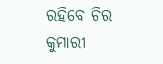ରହିବେ ଚିର କୁମାରୀ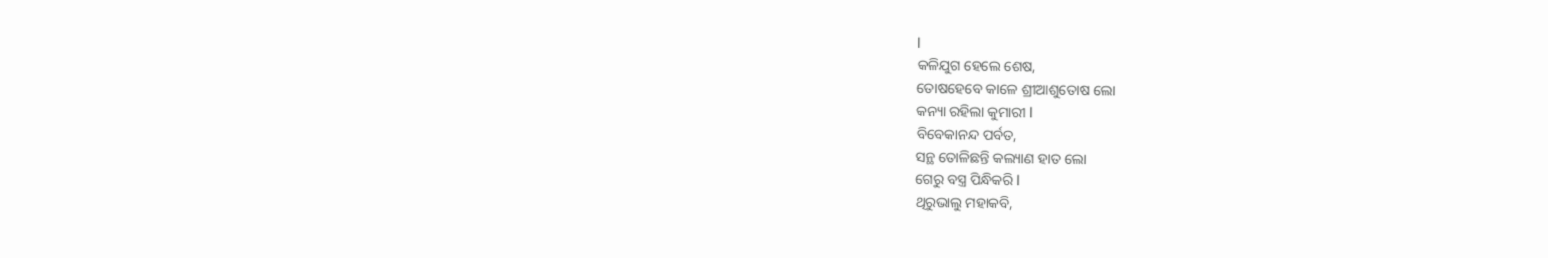l
କଳିଯୁଗ ହେଲେ ଶେଷ,
ତୋଷହେବେ କାଳେ ଶ୍ରୀଆଶୁତୋଷ ଲୋ
କନ୍ୟା ରହିଲା କୁମାରୀ l
ବିବେକାନନ୍ଦ ପର୍ବତ,
ସନ୍ଥ ତୋଳିଛନ୍ତି କଲ୍ୟାଣ ହାତ ଲୋ
ଗେରୁ ବସ୍ତ୍ର ପିନ୍ଧିକରି l
ଥିରୁଭାଲୁ ମହାକବି,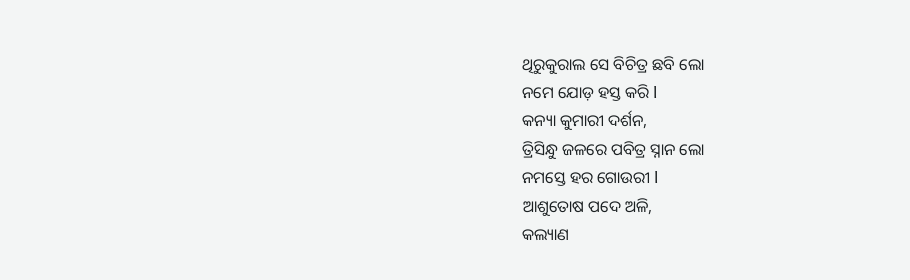ଥିରୁକୁରାଲ ସେ ବିଚିତ୍ର ଛବି ଲୋ
ନମେ ଯୋଡ଼ ହସ୍ତ କରି l
କନ୍ୟା କୁମାରୀ ଦର୍ଶନ,
ତ୍ରିସିନ୍ଧୁ ଜଳରେ ପବିତ୍ର ସ୍ନାନ ଲୋ
ନମସ୍ତେ ହର ଗୋଉରୀ l
ଆଶୁତୋଷ ପଦେ ଅଳି,
କଲ୍ୟାଣ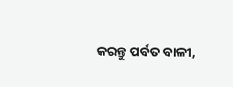କରନ୍ତୁ ପର୍ବତ ବାଳୀ,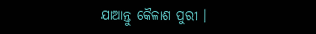ଯାଆନ୍ତୁ କୈଳାଶ ପୁରୀ ।